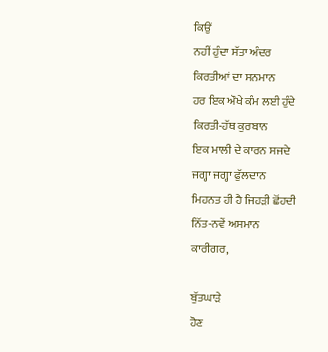ਕਿਉਂ
ਨਹੀਂ ਹੁੰਦਾ ਸੱਤਾ ਅੰਦਰ
ਕਿਰਤੀਆਂ ਦਾ ਸਨਮਾਨ
ਹਰ ਇਕ ਔਖੇ ਕੰਮ ਲਈ ਹੁੰਦੇ
ਕਿਰਤੀ-ਹੱਥ ਕੁਰਬਾਨ
ਇਕ ਮਾਲੀ ਦੇ ਕਾਰਨ ਸਜਦੇ
ਜਗ੍ਹਾ ਜਗ੍ਹਾ ਫੁੱਲਦਾਨ
ਮਿਹਨਤ ਹੀ ਹੈ ਜਿਹੜੀ ਛੋਂਹਦੀ
ਨਿੱਤ-ਨਵੇਂ ਅਸਮਾਨ
ਕਾਰੀਗਰ,

ਬੁੱਤਘਾੜੇ
ਹੋਣ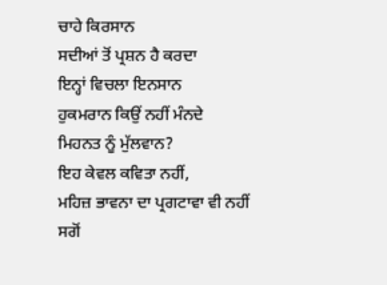ਚਾਹੇ ਕਿਰਸਾਨ
ਸਦੀਆਂ ਤੋਂ ਪ੍ਰਸ਼ਨ ਹੈ ਕਰਦਾ
ਇਨ੍ਹਾਂ ਵਿਚਲਾ ਇਨਸਾਨ
ਹੁਕਮਰਾਨ ਕਿਉਂ ਨਹੀਂ ਮੰਨਦੇ
ਮਿਹਨਤ ਨੂੰ ਮੁੱਲਵਾਨ?
ਇਹ ਕੇਵਲ ਕਵਿਤਾ ਨਹੀਂ,
ਮਹਿਜ਼ ਭਾਵਨਾ ਦਾ ਪ੍ਰਗਟਾਵਾ ਵੀ ਨਹੀਂ ਸਗੋਂ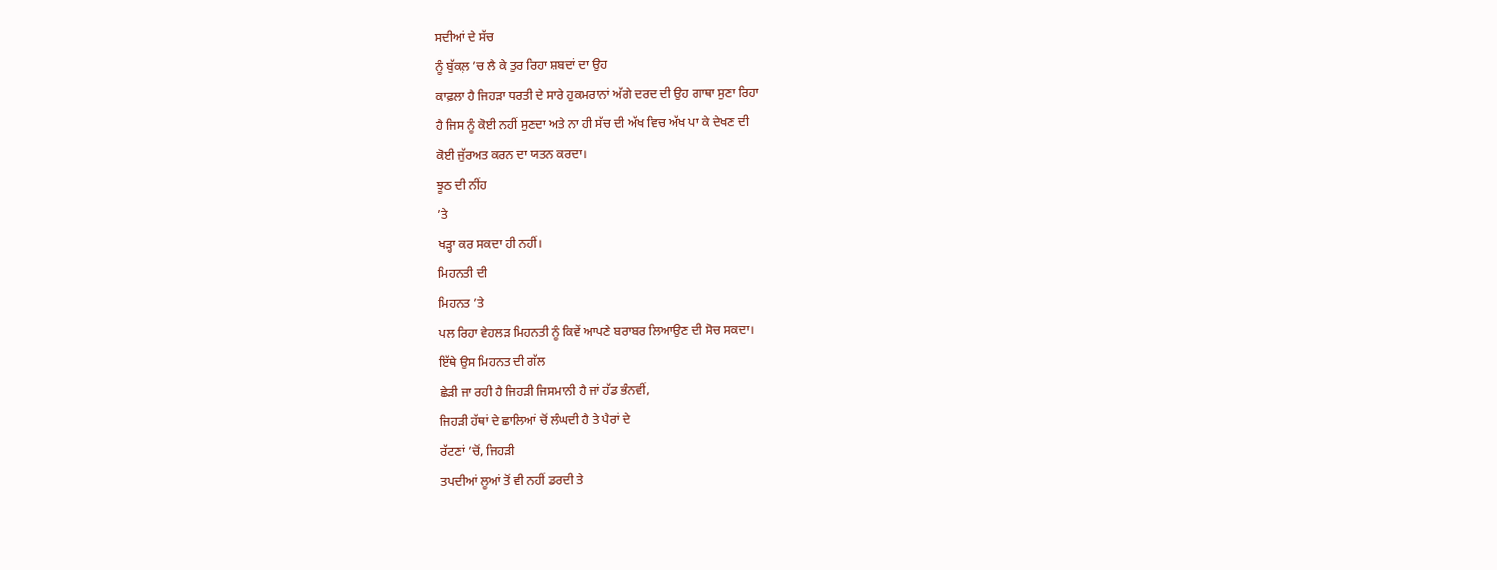ਸਦੀਆਂ ਦੇ ਸੱਚ
ਨੂੰ ਬੁੱਕਲ਼ ’ਚ ਲੈ ਕੇ ਤੁਰ ਰਿਹਾ ਸ਼ਬਦਾਂ ਦਾ ਉਹ
ਕਾਫ਼ਲਾ ਹੈ ਜਿਹੜਾ ਧਰਤੀ ਦੇ ਸਾਰੇ ਹੁਕਮਰਾਨਾਂ ਅੱਗੇ ਦਰਦ ਦੀ ਉਹ ਗਾਥਾ ਸੁਣਾ ਰਿਹਾ
ਹੈ ਜਿਸ ਨੂੰ ਕੋਈ ਨਹੀਂ ਸੁਣਦਾ ਅਤੇ ਨਾ ਹੀ ਸੱਚ ਦੀ ਅੱਖ ਵਿਚ ਅੱਖ ਪਾ ਕੇ ਦੇਖਣ ਦੀ
ਕੋਈ ਜੁੱਰਅਤ ਕਰਨ ਦਾ ਯਤਨ ਕਰਦਾ।
ਝੂਠ ਦੀ ਨੀਂਹ
’ਤੇ
ਖੜ੍ਹਾ ਕਰ ਸਕਦਾ ਹੀ ਨਹੀਂ।
ਮਿਹਨਤੀ ਦੀ
ਮਿਹਨਤ ’ਤੇ
ਪਲ ਰਿਹਾ ਵੇਹਲੜ ਮਿਹਨਤੀ ਨੂੰ ਕਿਵੇਂ ਆਪਣੇ ਬਰਾਬਰ ਲਿਆਉਣ ਦੀ ਸੋਚ ਸਕਦਾ।
ਇੱਥੇ ਉਸ ਮਿਹਨਤ ਦੀ ਗੱਲ
ਛੇੜੀ ਜਾ ਰਹੀ ਹੈ ਜਿਹੜੀ ਜਿਸਮਾਨੀ ਹੈ ਜਾਂ ਹੱਡ ਭੰਨਵੀਂ,
ਜਿਹੜੀ ਹੱਥਾਂ ਦੇ ਛਾਲਿਆਂ ਚੋਂ ਲੰਘਦੀ ਹੈ ਤੇ ਪੈਰਾਂ ਦੇ
ਰੱਟਣਾਂ ’ਚੋਂ, ਜਿਹੜੀ
ਤਪਦੀਆਂ ਲੂਆਂ ਤੋਂ ਵੀ ਨਹੀਂ ਡਰਦੀ ਤੇ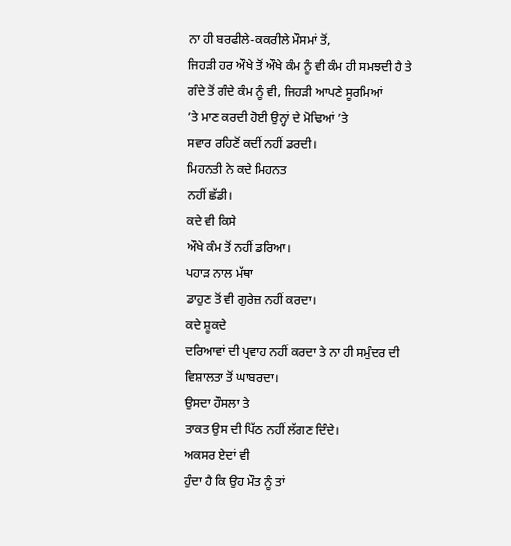ਨਾ ਹੀ ਬਰਫੀਲੇ-ਕਕਰੀਲੇ ਮੌਸਮਾਂ ਤੋਂ,
ਜਿਹੜੀ ਹਰ ਔਖੇ ਤੋਂ ਔਖੇ ਕੰਮ ਨੂੰ ਵੀ ਕੰਮ ਹੀ ਸਮਝਦੀ ਹੈ ਤੇ
ਗੰਦੇ ਤੋਂ ਗੰਦੇ ਕੰਮ ਨੂੰ ਵੀ, ਜਿਹੜੀ ਆਪਣੇ ਸੂਰਮਿਆਂ
’ਤੇ ਮਾਣ ਕਰਦੀ ਹੋਈ ਉਨ੍ਹਾਂ ਦੇ ਮੋਢਿਆਂ ’ਤੇ
ਸਵਾਰ ਰਹਿਣੋਂ ਕਦੀਂ ਨਹੀਂ ਡਰਦੀ।
ਮਿਹਨਤੀ ਨੇ ਕਦੇ ਮਿਹਨਤ
ਨਹੀਂ ਛੱਡੀ।
ਕਦੇ ਵੀ ਕਿਸੇ
ਔਖੇ ਕੰਮ ਤੋਂ ਨਹੀਂ ਡਰਿਆ।
ਪਹਾੜ ਨਾਲ ਮੱਥਾ
ਡਾਹੁਣ ਤੋਂ ਵੀ ਗੁਰੇਜ਼ ਨਹੀਂ ਕਰਦਾ।
ਕਦੇ ਸ਼ੂਕਦੇ
ਦਰਿਆਵਾਂ ਦੀ ਪ੍ਰਵਾਹ ਨਹੀਂ ਕਰਦਾ ਤੇ ਨਾ ਹੀ ਸਮੁੰਦਰ ਦੀ ਵਿਸ਼ਾਲਤਾ ਤੋਂ ਘਾਬਰਦਾ।
ਉਸਦਾ ਹੌਸਲਾ ਤੇ
ਤਾਕਤ ਉਸ ਦੀ ਪਿੱਠ ਨਹੀਂ ਲੱਗਣ ਦਿੰਦੇ।
ਅਕਸਰ ਏਦਾਂ ਵੀ
ਹੁੰਦਾ ਹੈ ਕਿ ਉਹ ਮੌਤ ਨੂੰ ਤਾਂ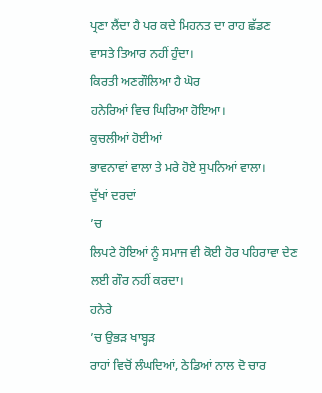ਪ੍ਰਣਾ ਲੈਂਦਾ ਹੈ ਪਰ ਕਦੇ ਮਿਹਨਤ ਦਾ ਰਾਹ ਛੱਡਣ
ਵਾਸਤੇ ਤਿਆਰ ਨਹੀਂ ਹੁੰਦਾ।
ਕਿਰਤੀ ਅਣਗੌਲਿਆ ਹੈ ਘੋਰ
ਹਨੇਰਿਆਂ ਵਿਚ ਘਿਰਿਆ ਹੋਇਆ।
ਕੁਚਲੀਆਂ ਹੋਈਆਂ
ਭਾਵਨਾਵਾਂ ਵਾਲਾ ਤੇ ਮਰੇ ਹੋਏ ਸੁਪਨਿਆਂ ਵਾਲਾ।
ਦੁੱਖਾਂ ਦਰਦਾਂ
’ਚ
ਲਿਪਟੇ ਹੋਇਆਂ ਨੂੰ ਸਮਾਜ ਵੀ ਕੋਈ ਹੋਰ ਪਹਿਰਾਵਾ ਦੇਣ ਲਈ ਗੌਰ ਨਹੀਂ ਕਰਦਾ।
ਹਨੇਰੇ
’ਚ ਉਭੜ ਖਾਬ੍ਹੜ
ਰਾਹਾਂ ਵਿਚੋਂ ਲੰਘਦਿਆਂ, ਠੇਡਿਆਂ ਨਾਲ ਦੋ ਚਾਰ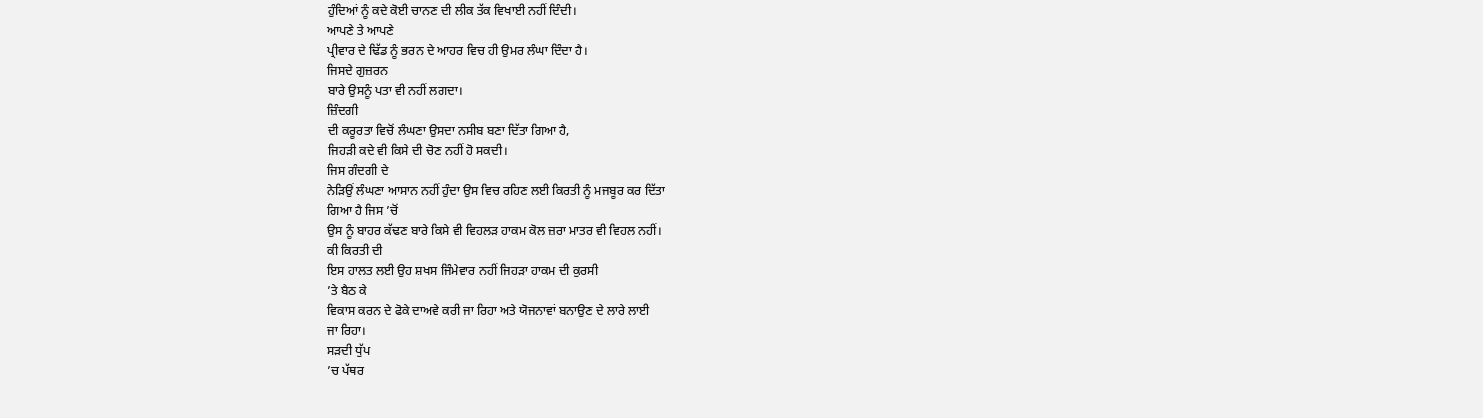ਹੁੰਦਿਆਂ ਨੂੰ ਕਦੇ ਕੋਈ ਚਾਨਣ ਦੀ ਲੀਕ ਤੱਕ ਵਿਖਾਈ ਨਹੀਂ ਦਿੰਦੀ।
ਆਪਣੇ ਤੇ ਆਪਣੇ
ਪ੍ਰੀਵਾਰ ਦੇ ਢਿੱਡ ਨੂੰ ਭਰਨ ਦੇ ਆਹਰ ਵਿਚ ਹੀ ਉਮਰ ਲੰਘਾ ਦਿੰਦਾ ਹੈ।
ਜਿਸਦੇ ਗੁਜ਼ਰਨ
ਬਾਰੇ ਉਸਨੂੰ ਪਤਾ ਵੀ ਨਹੀਂ ਲਗਦਾ।
ਜ਼ਿੰਦਗੀ
ਦੀ ਕਰੂਰਤਾ ਵਿਚੋਂ ਲੰਘਣਾ ਉਸਦਾ ਨਸੀਬ ਬਣਾ ਦਿੱਤਾ ਗਿਆ ਹੈ,
ਜਿਹੜੀ ਕਦੇ ਵੀ ਕਿਸੇ ਦੀ ਚੋਣ ਨਹੀਂ ਹੋ ਸਕਦੀ।
ਜਿਸ ਗੰਦਗੀ ਦੇ
ਨੇੜਿਉਂ ਲੰਘਣਾ ਆਸਾਨ ਨਹੀਂ ਹੁੰਦਾ ਉਸ ਵਿਚ ਰਹਿਣ ਲਈ ਕਿਰਤੀ ਨੂੰ ਮਜਬੂਰ ਕਰ ਦਿੱਤਾ
ਗਿਆ ਹੈ ਜਿਸ ’ਚੋਂ
ਉਸ ਨੂੰ ਬਾਹਰ ਕੱਢਣ ਬਾਰੇ ਕਿਸੇ ਵੀ ਵਿਹਲੜ ਹਾਕਮ ਕੋਲ ਜ਼ਰਾ ਮਾਤਰ ਵੀ ਵਿਹਲ ਨਹੀਂ।
ਕੀ ਕਿਰਤੀ ਦੀ
ਇਸ ਹਾਲਤ ਲਈ ਉਹ ਸ਼ਖਸ ਜਿੰਮੇਵਾਰ ਨਹੀਂ ਜਿਹੜਾ ਹਾਕਮ ਦੀ ਕੁਰਸੀ
’ਤੇ ਬੈਠ ਕੇ
ਵਿਕਾਸ ਕਰਨ ਦੇ ਫੋਕੇ ਦਾਅਵੇ ਕਰੀ ਜਾ ਰਿਹਾ ਅਤੇ ਯੋਜਨਾਵਾਂ ਬਨਾਉਣ ਦੇ ਲਾਰੇ ਲਾਈ
ਜਾ ਰਿਹਾ।
ਸੜਦੀ ਧੁੱਪ
’ਚ ਪੱਥਰ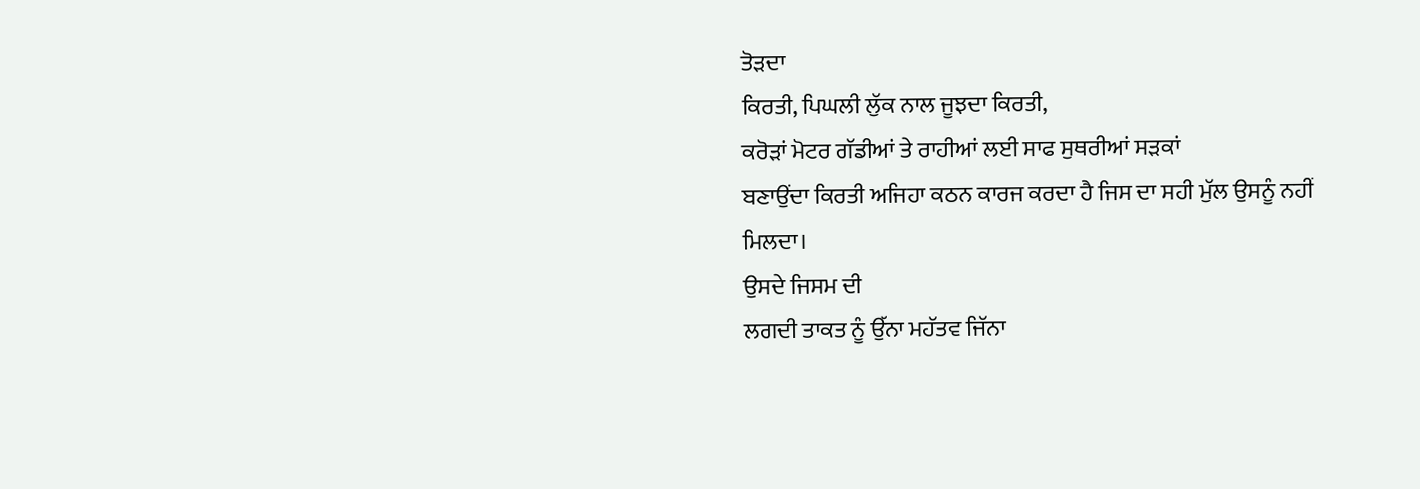ਤੋੜਦਾ
ਕਿਰਤੀ, ਪਿਘਲੀ ਲੁੱਕ ਨਾਲ ਜੂਝਦਾ ਕਿਰਤੀ,
ਕਰੋੜਾਂ ਮੋਟਰ ਗੱਡੀਆਂ ਤੇ ਰਾਹੀਆਂ ਲਈ ਸਾਫ ਸੁਥਰੀਆਂ ਸੜਕਾਂ
ਬਣਾਉਂਦਾ ਕਿਰਤੀ ਅਜਿਹਾ ਕਠਨ ਕਾਰਜ ਕਰਦਾ ਹੈ ਜਿਸ ਦਾ ਸਹੀ ਮੁੱਲ ਉਸਨੂੰ ਨਹੀਂ
ਮਿਲਦਾ।
ਉਸਦੇ ਜਿਸਮ ਦੀ
ਲਗਦੀ ਤਾਕਤ ਨੂੰ ਉੱਨਾ ਮਹੱਤਵ ਜਿੱਨਾ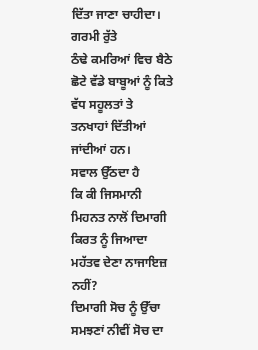ਦਿੱਤਾ ਜਾਣਾ ਚਾਹੀਦਾ।
ਗਰਮੀ ਰੁੱਤੇ
ਠੰਢੇ ਕਮਰਿਆਂ ਵਿਚ ਬੈਠੇ ਛੋਟੇ ਵੱਡੇ ਬਾਬੂਆਂ ਨੂੰ ਕਿਤੇ ਵੱਧ ਸਹੂਲਤਾਂ ਤੇ
ਤਨਖਾਹਾਂ ਦਿੱਤੀਆਂ ਜਾਂਦੀਆਂ ਹਨ।
ਸਵਾਲ ਉੱਠਦਾ ਹੈ
ਕਿ ਕੀ ਜਿਸਮਾਨੀ ਮਿਹਨਤ ਨਾਲੋਂ ਦਿਮਾਗੀ ਕਿਰਤ ਨੂੰ ਜਿਆਦਾ ਮਹੱਤਵ ਦੇਣਾ ਨਾਜਾਇਜ਼
ਨਹੀਂ?
ਦਿਮਾਗੀ ਸੋਚ ਨੂੰ ਉੱਚਾ
ਸਮਝਣਾਂ ਨੀਵੀਂ ਸੋਚ ਦਾ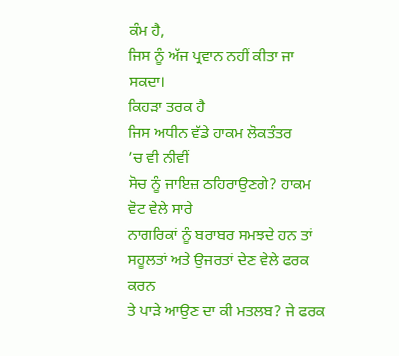ਕੰਮ ਹੈ,
ਜਿਸ ਨੂੰ ਅੱਜ ਪ੍ਰਵਾਨ ਨਹੀਂ ਕੀਤਾ ਜਾ ਸਕਦਾ।
ਕਿਹੜਾ ਤਰਕ ਹੈ
ਜਿਸ ਅਧੀਨ ਵੱਡੇ ਹਾਕਮ ਲੋਕਤੰਤਰ
’ਚ ਵੀ ਨੀਵੀਂ
ਸੋਚ ਨੂੰ ਜਾਇਜ਼ ਠਹਿਰਾਉਣਗੇ? ਹਾਕਮ ਵੋਟ ਵੇਲੇ ਸਾਰੇ
ਨਾਗਰਿਕਾਂ ਨੂੰ ਬਰਾਬਰ ਸਮਝਦੇ ਹਨ ਤਾਂ ਸਹੂਲਤਾਂ ਅਤੇ ਉਜਰਤਾਂ ਦੇਣ ਵੇਲੇ ਫਰਕ ਕਰਨ
ਤੇ ਪਾੜੇ ਆਉਣ ਦਾ ਕੀ ਮਤਲਬ? ਜੇ ਫਰਕ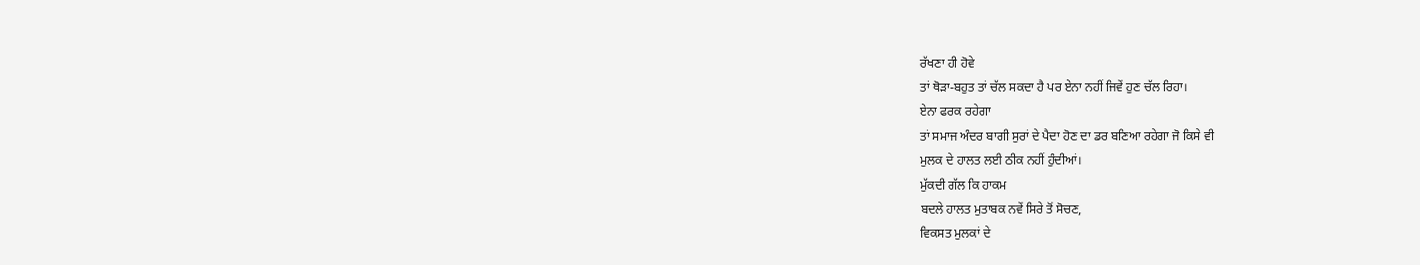ਰੱਖਣਾ ਹੀ ਹੋਵੇ
ਤਾਂ ਥੋੜਾ-ਬਹੁਤ ਤਾਂ ਚੱਲ ਸਕਦਾ ਹੈ ਪਰ ਏਨਾ ਨਹੀਂ ਜਿਵੇਂ ਹੁਣ ਚੱਲ ਰਿਹਾ।
ਏਨਾ ਫਰਕ ਰਹੇਗਾ
ਤਾਂ ਸਮਾਜ ਅੰਦਰ ਬਾਗੀ ਸੁਰਾਂ ਦੇ ਪੈਦਾ ਹੋਣ ਦਾ ਡਰ ਬਣਿਆ ਰਹੇਗਾ ਜੋ ਕਿਸੇ ਵੀ
ਮੁਲਕ ਦੇ ਹਾਲਤ ਲਈ ਠੀਕ ਨਹੀਂ ਹੁੰਦੀਆਂ।
ਮੁੱਕਦੀ ਗੱਲ ਕਿ ਹਾਕਮ
ਬਦਲੇ ਹਾਲਤ ਮੁਤਾਬਕ ਨਵੇਂ ਸਿਰੇ ਤੋਂ ਸੋਚਣ,
ਵਿਕਸਤ ਮੁਲਕਾਂ ਦੇ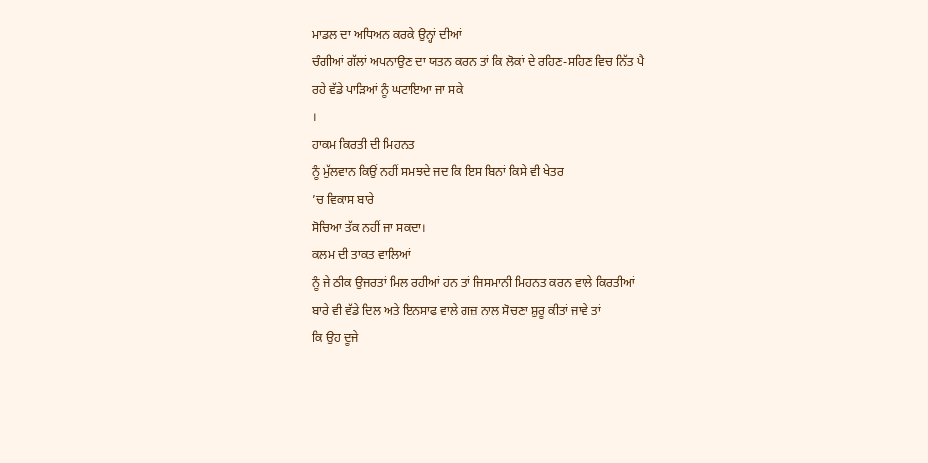ਮਾਡਲ ਦਾ ਅਧਿਅਨ ਕਰਕੇ ਉਨ੍ਹਾਂ ਦੀਆਂ
ਚੰਗੀਆਂ ਗੱਲਾਂ ਅਪਨਾਉਣ ਦਾ ਯਤਨ ਕਰਨ ਤਾਂ ਕਿ ਲੋਕਾਂ ਦੇ ਰਹਿਣ-ਸਹਿਣ ਵਿਚ ਨਿੱਤ ਪੈ
ਰਹੇ ਵੱਡੇ ਪਾੜਿਆਂ ਨੂੰ ਘਟਾਇਆ ਜਾ ਸਕੇ
।
ਹਾਕਮ ਕਿਰਤੀ ਦੀ ਮਿਹਨਤ
ਨੂੰ ਮੁੱਲਵਾਨ ਕਿਉਂ ਨਹੀਂ ਸਮਝਦੇ ਜਦ ਕਿ ਇਸ ਬਿਨਾਂ ਕਿਸੇ ਵੀ ਖੇਤਰ
’ਚ ਵਿਕਾਸ ਬਾਰੇ
ਸੋਚਿਆ ਤੱਕ ਨਹੀਂ ਜਾ ਸਕਦਾ।
ਕਲਮ ਦੀ ਤਾਕਤ ਵਾਲਿਆਂ
ਨੂੰ ਜੇ ਠੀਕ ਉਜਰਤਾਂ ਮਿਲ ਰਹੀਆਂ ਹਨ ਤਾਂ ਜਿਸਮਾਨੀ ਮਿਹਨਤ ਕਰਨ ਵਾਲੇ ਕਿਰਤੀਆਂ
ਬਾਰੇ ਵੀ ਵੱਡੇ ਦਿਲ ਅਤੇ ਇਨਸਾਫ ਵਾਲੇ ਗਜ਼ ਨਾਲ ਸੋਚਣਾ ਸ਼ੁਰੂ ਕੀਤਾਂ ਜਾਵੇ ਤਾਂ
ਕਿ ਉਹ ਦੂਜੇ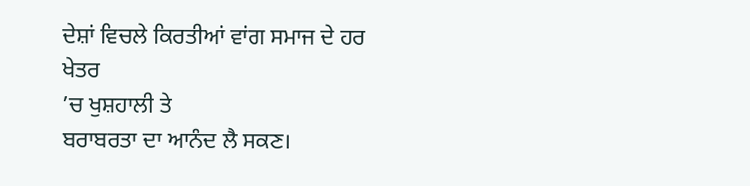ਦੇਸ਼ਾਂ ਵਿਚਲੇ ਕਿਰਤੀਆਂ ਵਾਂਗ ਸਮਾਜ ਦੇ ਹਰ ਖੇਤਰ
’ਚ ਖੁਸ਼ਹਾਲੀ ਤੇ
ਬਰਾਬਰਤਾ ਦਾ ਆਨੰਦ ਲੈ ਸਕਣ।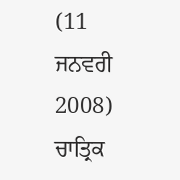(11
ਜਨਵਰੀ
2008)
ਚਾਤ੍ਰਿਕ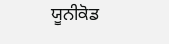ਯੂਨੀਕੋਡ